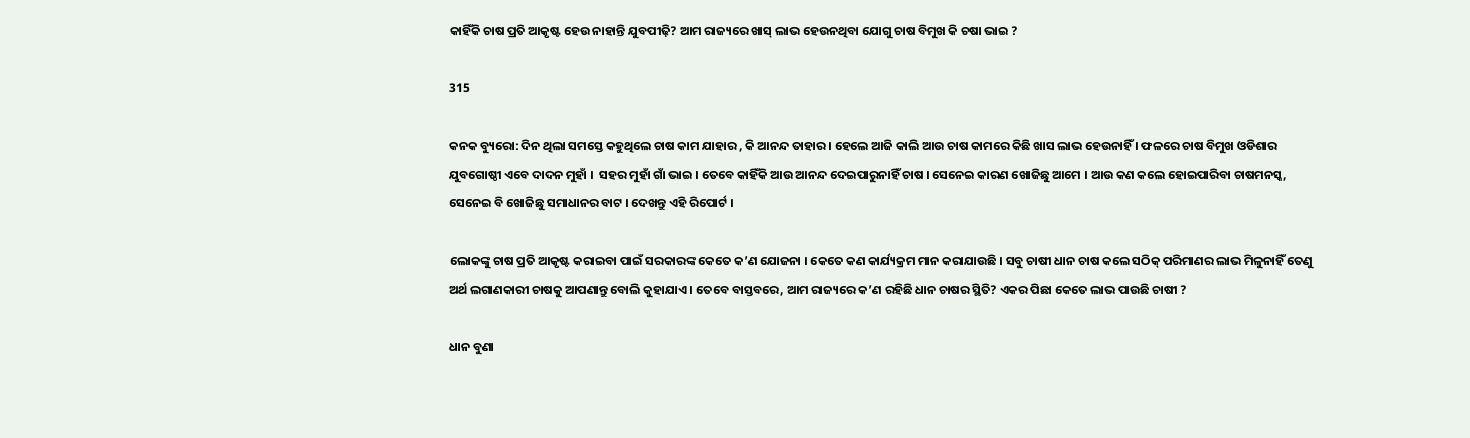କାହିଁକି ଚାଷ ପ୍ରତି ଆକୃଷ୍ଟ ହେଉ ନାହାନ୍ତି ଯୁବପୀଢ଼ି? ଆମ ରାଜ୍ୟରେ ଖାସ୍ ଲାଭ ହେଉନଥିବା ଯୋଗୁ ଚାଷ ବିମୁଖ କି ଚଷା ଭାଇ ?

315

କନକ ବ୍ୟୁରୋ: ଦିନ ଥିଲା ସମସ୍ତେ କହୁଥିଲେ ଚାଷ କାମ ଯାହାର , କି ଆନନ୍ଦ ତାହାର । ହେଲେ ଆଜି କାଲି ଆଉ ଚାଷ କାମରେ କିଛି ଖାସ ଲାଭ ହେଉନାହିଁ । ଫଳରେ ଚାଷ ବିମୁଖ ଓଡିଶାର ଯୁବଗୋଷ୍ଠୀ ଏବେ ଦାଦନ ମୁହାଁ ।  ସହର ମୁହାଁ ଗାଁ ଭାଇ । ତେବେ କାହିଁକି ଆଉ ଆନନ୍ଦ ଦେଇପାରୁନାହିଁ ଚାଷ । ସେନେଇ କାରଣ ଖୋଜିଛୁ ଆମେ । ଆଉ କଣ କଲେ ହୋଇପାରିବା ଚାଷମନସ୍କ, ସେନେଇ ବି ଖୋଜିଛୁ ସମାଧାନର ବାଟ । ଦେଖନ୍ତୁ ଏହି ରିପୋର୍ଟ ।

ଲୋକଙ୍କୁ ଚାଷ ପ୍ରତି ଆକୃଷ୍ଟ କରାଇବା ପାଇଁ ସରକାରଙ୍କ କେତେ କ’ଣ ଯୋଜନା । କେତେ କଣ କାର୍ଯ୍ୟକ୍ରମ ମାନ କରାଯାଉଛି । ସବୁ ଚାଷୀ ଧାନ ଚାଷ କଲେ ସଠିକ୍ ପରିମାଣର ଲାଭ ମିଳୁନାହିଁ ତେଣୁ ଅର୍ଥ ଲଗାଣକାରୀ ଚାଷକୁ ଆପଣାନ୍ତୁ ବୋଲି କୁହାଯାଏ । ତେବେ ବାସ୍ତବରେ, ଆମ ରାଜ୍ୟରେ କ’ଣ ରହିଛି ଧାନ ଚାଷର ସ୍ଥିତି? ଏକର ପିଛା କେତେ ଲାଭ ପାଉଛି ଚାଷୀ ?

ଧାନ ବୁଣା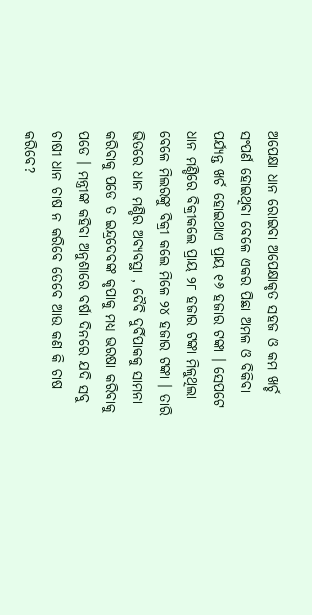ଅପେକ୍ଷା ଧାନ ରୋଇବା ଅପେକ୍ଷାକୃତ ସହଜ ଓ କମ ଖର୍ଚ୍ଚ ସଂପର୍ଣ ହୋଇଥିବା ବେଳେ ଏକର ପିଛା ଅମଳ ଓ ବିକିବା ପର୍ଯ୍ୟନ୍ତ ଖର୍ଚ ହୋଇଥାଏ ପ୍ରାୟ ୧୬ ହଜାର ଟଙ୍କା । ସେପଟେ ଧାନ ମଣ୍ଡିରେ ବିକ୍ରୀକଲେ ପ୍ରାୟ ୨୮ ହଜାର ଟଙ୍କା ମିଳୁଥିଲା ବେଳେ ମିଲରଙ୍କୁ ବିକ୍ରୀ କଲେ ମିଳେ ୨୪ ହଜାର ଟଙ୍କା । ତାରି ଭିତରେ ଧାନ ମଣ୍ଡିର ଅବ୍ୟବସ୍ଥା , ଦୈବି ଦୁର୍ବିପାକକୁ ସାମନା କରିବାକୁ ପଡେ ତ ଇନ୍ଦ୍ରଦେବଙ୍କ କୃପାକୁ ମଧ୍ୟ ଭରଷା କରିବାକୁ ପଡେ । ମନ୍ତ୍ରୀଙ୍କ କହିବା ଅନୁଶାରେ ବର୍ଷା ଦିନରେ ଯଦି ସବୁ ଚାଷୀ ଧାନ ଚାଷ ନ କରିବେ ତେବେ ଆଉ କଣ କି ଚାଷ କରିବେ?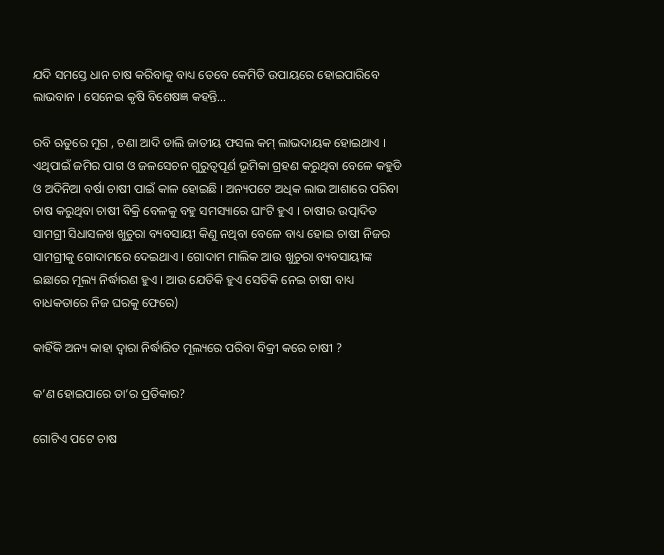ଯଦି ସମସ୍ତେ ଧାନ ଚାଷ କରିବାକୁ ବାଧ୍ୟ ତେବେ କେମିତି ଉପାୟରେ ହୋଇପାରିବେ ଲାଭବାନ । ସେନେଇ କୃଷି ବିଶେଷଜ୍ଞ କହନ୍ତି…

ରବି ଋତୁରେ ମୁଗ , ଚଣା ଆଦି ଡାଲି ଜାତୀୟ ଫସଲ କମ୍ ଲାଭଦାୟକ ହୋଇଥାଏ । ଏଥିପାଇଁ ଜମିର ପାଗ ଓ ଜଳସେଚନ ଗୁରୁତ୍ୱପୂର୍ଣ ଭୂମିକା ଗ୍ରହଣ କରୁଥିବା ବେଳେ କହୁଡି ଓ ଅଦିନିଆ ବର୍ଷା ଚାଷୀ ପାଇଁ କାଳ ହୋଇଛି । ଅନ୍ୟପଟେ ଅଧିକ ଲାଭ ଆଶାରେ ପରିବା ଚାଷ କରୁଥିବା ଚାଷୀ ବିକ୍ରି ବେଳକୁ ବହୁ ସମସ୍ୟାରେ ଘାଂଟି ହୁଏ । ଚାଷୀର ଉତ୍ପାଦିତ ସାମଗ୍ରୀ ସିଧାସଳଖ ଖୁଚୁରା ବ୍ୟବସାୟୀ କିଣୁ ନଥିବା ବେଳେ ବାଧ୍ୟ ହୋଇ ଚାଷୀ ନିଜର ସାମଗ୍ରୀକୁ ଗୋଦାମରେ ଦେଇଥାଏ । ଗୋଦାମ ମାଲିକ ଆଉ ଖୁଚୁରା ବ୍ୟବସାୟୀଙ୍କ ଇଛାରେ ମୂଲ୍ୟ ନିର୍ଦ୍ଧାରଣ ହୁଏ । ଆଉ ଯେତିକି ହୁଏ ସେତିକି ନେଇ ଚାଷୀ ବାଧ୍ୟ ବାଧକତାରେ ନିଜ ଘରକୁ ଫେରେ)

କାହିଁକି ଅନ୍ୟ କାହା ଦ୍ୱାରା ନିର୍ଦ୍ଧାରିତ ମୂଲ୍ୟରେ ପରିବା ବିକ୍ରୀ କରେ ଚାଷୀ ?

କ’ଣ ହୋଇପାରେ ତା’ର ପ୍ରତିକାର?

ଗୋଟିଏ ପଟେ ଚାଷ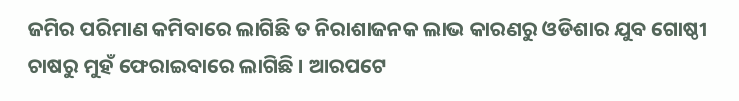ଜମିର ପରିମାଣ କମିବାରେ ଲାଗିଛି ତ ନିରାଶାଜନକ ଲାଭ କାରଣରୁ ଓଡିଶାର ଯୁବ ଗୋଷ୍ଠୀ ଚାଷରୁ ମୁହଁ ଫେରାଇବାରେ ଲାଗିଛି । ଆରପଟେ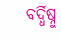ବର୍ଦ୍ଧିଷ୍ନୁ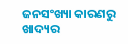ଜନସଂଖ୍ୟା କାରଣରୁ ଖାଦ୍ୟର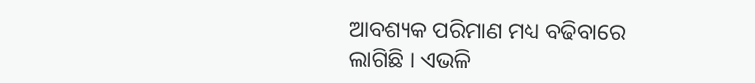ଆବଶ୍ୟକ ପରିମାଣ ମଧ୍ୟ ବଢିବାରେ ଲାଗିଛି । ଏଭଳି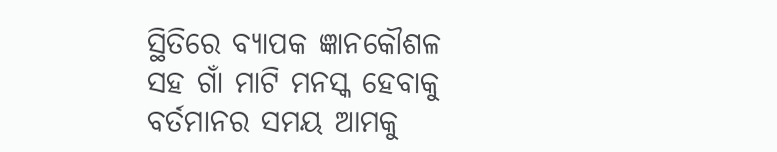ସ୍ଥିତିରେ ବ୍ୟାପକ ଜ୍ଞାନକୌଶଳ ସହ ଗାଁ ମାଟି ମନସ୍କ ହେବାକୁ ବର୍ତମାନର ସମୟ ଆମକୁ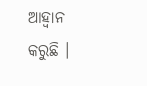ଆହ୍ୱାନ କରୁଛି ।